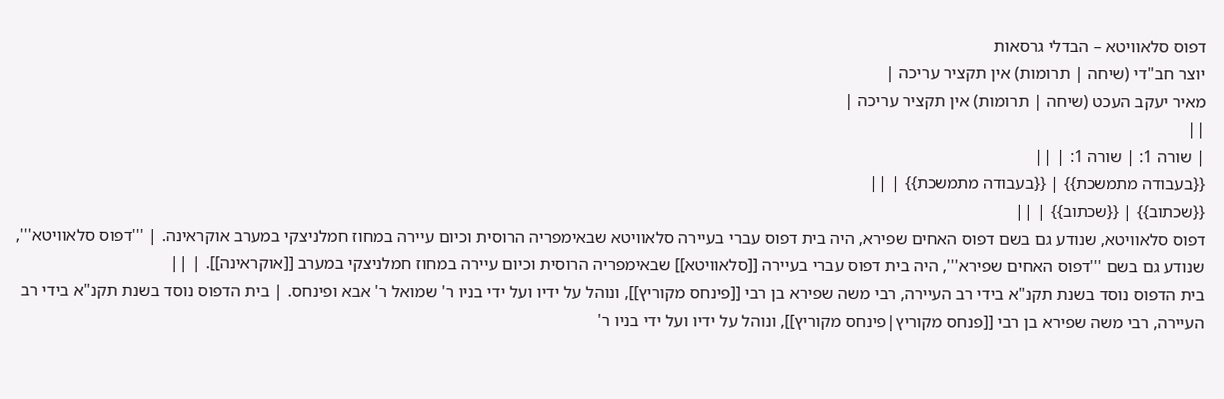דפוס סלאוויטא – הבדלי גרסאות
יוצר חב"די (שיחה | תרומות) אין תקציר עריכה |
מאיר יעקב העכט (שיחה | תרומות) אין תקציר עריכה |
||
| שורה 1: | שורה 1: | ||
{{בעבודה מתמשכת}} | {{בעבודה מתמשכת}} | ||
{{שכתוב}} | {{שכתוב}} | ||
דפוס סלאוויטא, שנודע גם בשם דפוס האחים שפירא, היה בית דפוס עברי בעיירה סלאוויטא שבאימפריה הרוסית וכיום עיירה במחוז חמלניצקי במערב אוקראינה. | '''דפוס סלאוויטא''', שנודע גם בשם '''דפוס האחים שפירא''', היה בית דפוס עברי בעיירה [[סלאוויטא]] שבאימפריה הרוסית וכיום עיירה במחוז חמלניצקי במערב [[אוקראינה]]. | ||
בית הדפוס נוסד בשנת תקנ"א בידי רב העיירה, רבי משה שפירא בן רבי [[פינחס מקוריץ]], ונוהל על ידיו ועל ידי בניו ר' שמואל ר' אבא ופינחס. | בית הדפוס נוסד בשנת תקנ"א בידי רב העיירה, רבי משה שפירא בן רבי [[פנחס מקוריץ|פינחס מקוריץ]], ונוהל על ידיו ועל ידי בניו ר'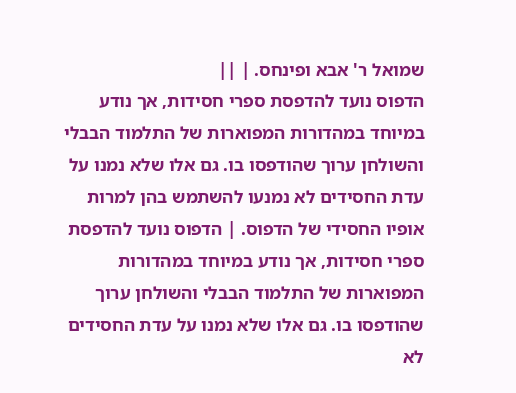שמואל ר' אבא ופינחס. | ||
הדפוס נועד להדפסת ספרי חסידות, אך נודע במיוחד במהדורות המפוארות של התלמוד הבבלי והשולחן ערוך שהודפסו בו. גם אלו שלא נמנו על עדת החסידים לא נמנעו להשתמש בהן למרות אופיו החסידי של הדפוס. | הדפוס נועד להדפסת ספרי חסידות, אך נודע במיוחד במהדורות המפוארות של התלמוד הבבלי והשולחן ערוך שהודפסו בו. גם אלו שלא נמנו על עדת החסידים לא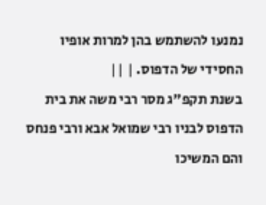נמנעו להשתמש בהן למרות אופיו החסידי של הדפוס. | ||
בשנת תקפ"ג מסר רבי משה את בית הדפוס לבניו רבי שמואל אבא ורבי פנחס והם המשיכו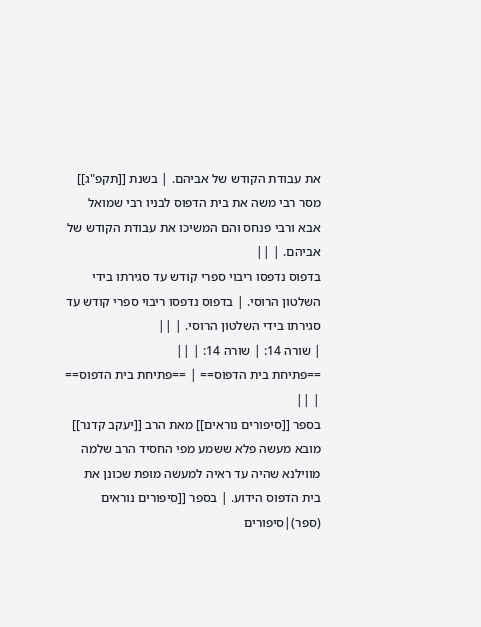את עבודת הקודש של אביהם. | בשנת [[תקפ"ג]] מסר רבי משה את בית הדפוס לבניו רבי שמואל אבא ורבי פנחס והם המשיכו את עבודת הקודש של אביהם. | ||
בדפוס נדפסו ריבוי ספרי קודש עד סגירתו בידי השלטון הרוסי. | בדפוס נדפסו ריבוי ספרי קודש עד סגירתו בידי השלטון הרוסי. | ||
| שורה 14: | שורה 14: | ||
==פתיחת בית הדפוס== | ==פתיחת בית הדפוס== | ||
בספר [[סיפורים נוראים]] מאת הרב [[יעקב קדנר]] מובא מעשה פלא ששמע מפי החסיד הרב שלמה מווילנא שהיה עד ראיה למעשה מופת שכונן את בית הדפוס הידוע. | בספר [[סיפורים נוראים (ספר)|סיפורים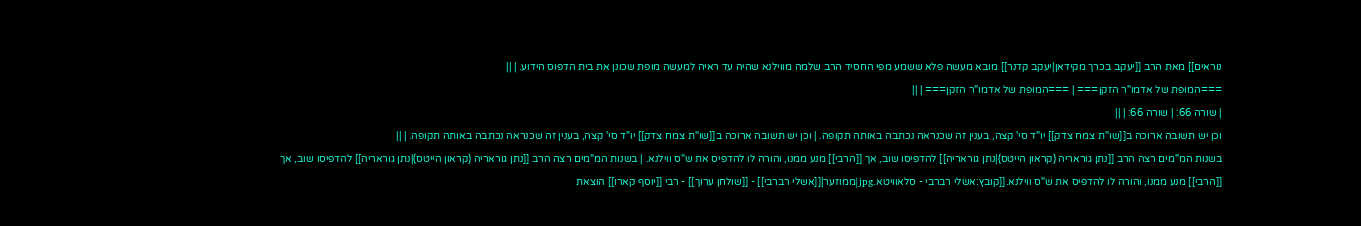נוראים]] מאת הרב [[יעקב בכרך מקידאן|יעקב קדנר]] מובא מעשה פלא ששמע מפי החסיד הרב שלמה מווילנא שהיה עד ראיה למעשה מופת שכונן את בית הדפוס הידוע. | ||
===המופת של אדמו"ר הזקן=== | ===המופת של אדמו"ר הזקן=== | ||
| שורה 66: | שורה 66: | ||
וכן יש תשובה ארוכה ב[[שו"ת צמח צדק]] יו"ד סי' קצה, בענין זה שכנראה נכתבה באותה תקופה. | וכן יש תשובה ארוכה ב[[שו"ת צמח צדק]] יו"ד סי' קצה, בענין זה שכנראה נכתבה באותה תקופה. | ||
בשנות המ"מים רצה הרב [[נתן גוראריה (קראון הייטס)|נתן גוראריה]] להדפיסו שוב, אך [[הרבי]] מנע ממנו, והורה לו להדפיס את ש"ס ווילנא. | בשנות המ"מים רצה הרב [[נתן גוראריה (קראון הייטס)|נתן גוראריה]] להדפיסו שוב, אך [[הרבי]] מנע ממנו, והורה לו להדפיס את ש"ס ווילנא.[[קובץ:אשלי רברבי - סלאוויטא.jpg|ממוזער|[[אשלי רברבי]] - [[שולחן ערוך]] - רבי [[יוסף קארו]] הוצאת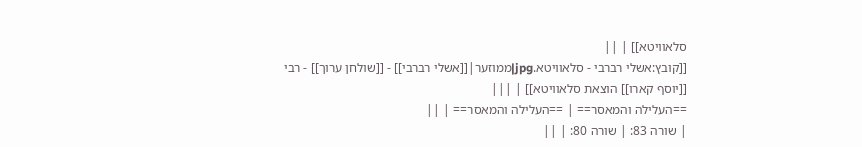סלאוויטא]] | ||
[[קובץ:אשלי רברבי - סלאוויטא.jpg|ממוזער|[[אשלי רברבי]] - [[שולחן ערוך]] - רבי [[יוסף קארו]] הוצאת סלאוויטא]] | |||
==העלילה והמאסר== | ==העלילה והמאסר== | ||
| שורה 83: | שורה 80: | ||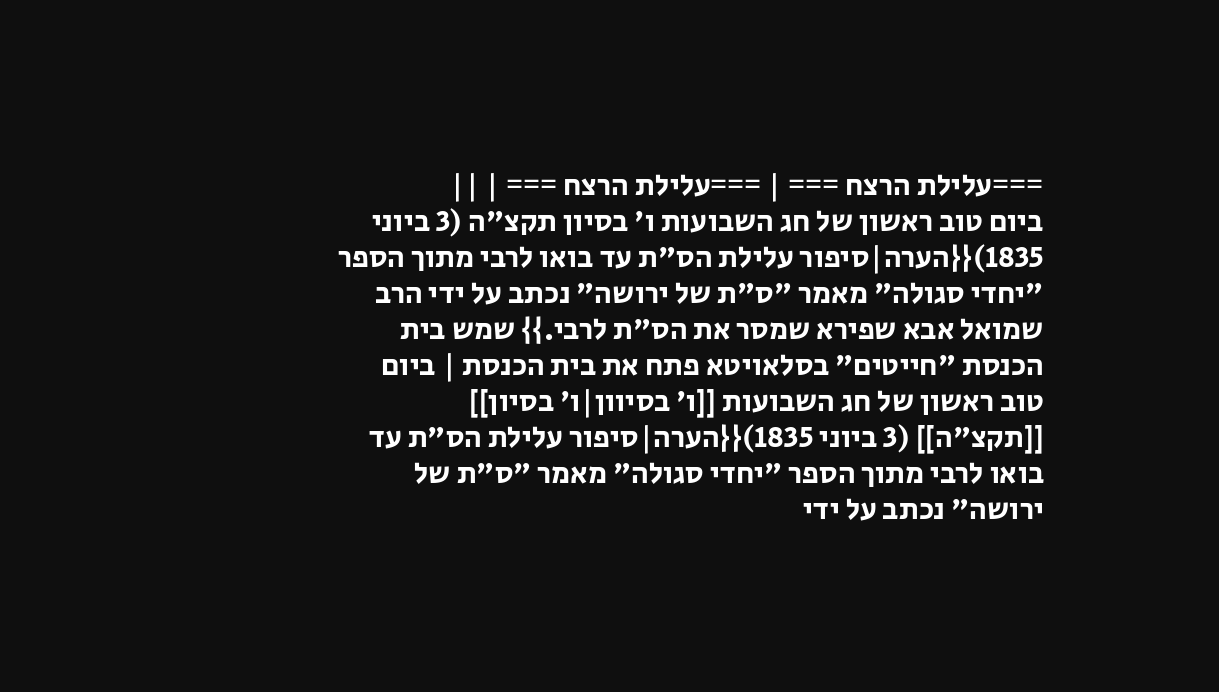===עלילת הרצח === | ===עלילת הרצח === | ||
ביום טוב ראשון של חג השבועות ו' בסיון תקצ"ה (3 ביוני 1835){{הערה|סיפור עלילת הס"ת עד בואו לרבי מתוך הספר "יחדי סגולה" מאמר "ס"ת של ירושה" נכתב על ידי הרב שמואל אבא שפירא שמסר את הס"ת לרבי.}} שמש בית הכנסת "חייטים" בסלאויטא פתח את בית הכנסת | ביום טוב ראשון של חג השבועות [[ו' בסיוון|ו' בסיון]] [[תקצ"ה]] (3 ביוני 1835){{הערה|סיפור עלילת הס"ת עד בואו לרבי מתוך הספר "יחדי סגולה" מאמר "ס"ת של ירושה" נכתב על ידי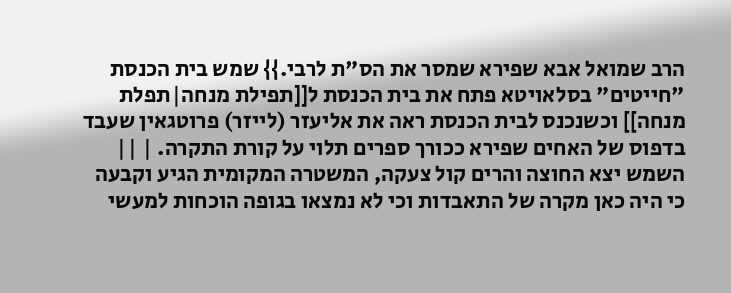הרב שמואל אבא שפירא שמסר את הס"ת לרבי.}} שמש בית הכנסת "חייטים" בסלאויטא פתח את בית הכנסת ל[[תפילת מנחה|תפלת מנחה]] וכשנכנס לבית הכנסת ראה את אליעזר (לייזר) פרוטגאין שעבד בדפוס של האחים שפירא ככורך ספרים תלוי על קורת התקרה. | ||
השמש יצא החוצה והרים קול צעקה, המשטרה המקומית הגיע וקבעה כי היה כאן מקרה של התאבדות וכי לא נמצאו בגופה הוכחות למעשי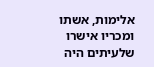אלימות, אשתו ומכריו אישרו שלעיתים היה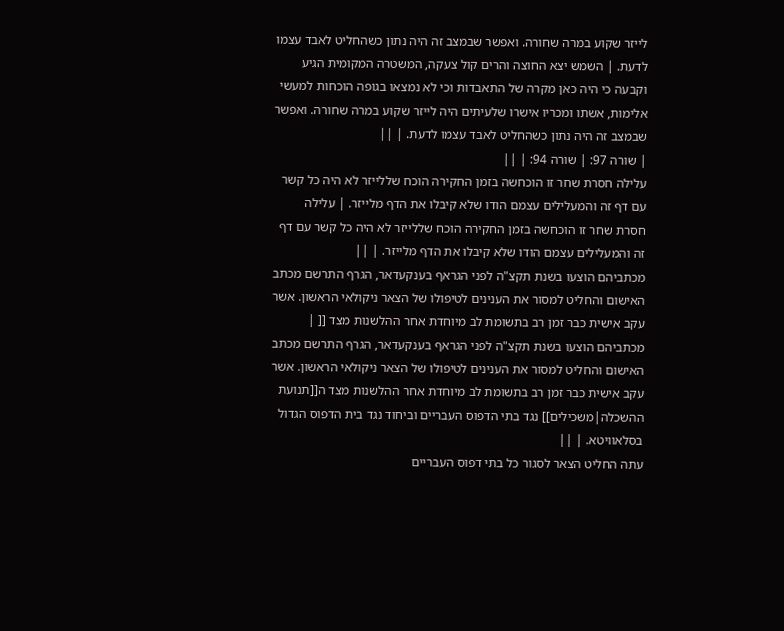לייזר שקוע במרה שחורה. ואפשר שבמצב זה היה נתון כשהחליט לאבד עצמו לדעת. | השמש יצא החוצה והרים קול צעקה, המשטרה המקומית הגיע וקבעה כי היה כאן מקרה של התאבדות וכי לא נמצאו בגופה הוכחות למעשי אלימות, אשתו ומכריו אישרו שלעיתים היה לייזר שקוע במרה שחורה. ואפשר שבמצב זה היה נתון כשהחליט לאבד עצמו לדעת. | ||
| שורה 97: | שורה 94: | ||
עלילה חסרת שחר זו הוכחשה בזמן החקירה הוכח שללייזר לא היה כל קשר עם דף זה והמעלילים עצמם הודו שלא קיבלו את הדף מלייזר. | עלילה חסרת שחר זו הוכחשה בזמן החקירה הוכח שללייזר לא היה כל קשר עם דף זה והמעלילים עצמם הודו שלא קיבלו את הדף מלייזר. | ||
מכתביהם הוצעו בשנת תקצ"ה לפני הגראף בענקעדאר, הגרף התרשם מכתב האישום והחליט למסור את הענינים לטיפולו של הצאר ניקולאי הראשון. אשר עקב אישית כבר זמן רב בתשומת לב מיוחדת אחר ההלשנות מצד [[ | מכתביהם הוצעו בשנת תקצ"ה לפני הגראף בענקעדאר, הגרף התרשם מכתב האישום והחליט למסור את הענינים לטיפולו של הצאר ניקולאי הראשון. אשר עקב אישית כבר זמן רב בתשומת לב מיוחדת אחר ההלשנות מצד ה[[תנועת ההשכלה|משכילים]] נגד בתי הדפוס העבריים וביחוד נגד בית הדפוס הגדול בסלאוויטא. | ||
עתה החליט הצאר לסגור כל בתי דפוס העבריים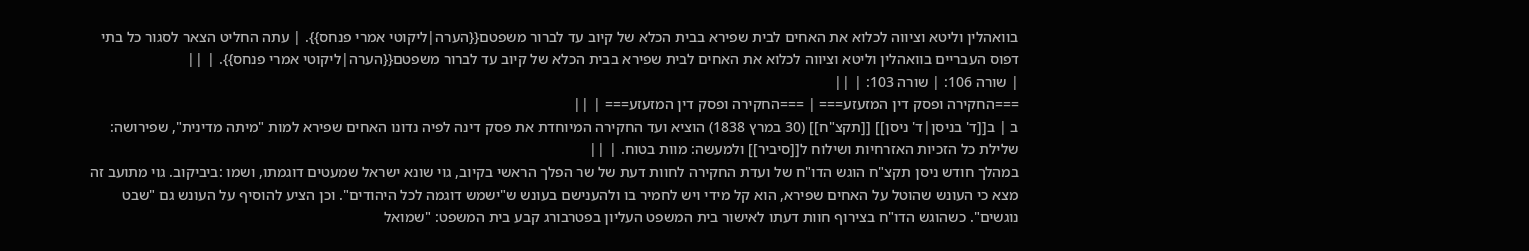בוואהלין וליטא וציווה לכלוא את האחים לבית שפירא בבית הכלא של קיוב עד לברור משפטם{{הערה|ליקוטי אמרי פנחס}}. | עתה החליט הצאר לסגור כל בתי דפוס העבריים בוואהלין וליטא וציווה לכלוא את האחים לבית שפירא בבית הכלא של קיוב עד לברור משפטם{{הערה|ליקוטי אמרי פנחס}}. | ||
| שורה 106: | שורה 103: | ||
===החקירה ופסק דין המזעזע=== | ===החקירה ופסק דין המזעזע=== | ||
ב | ב[[ד' בניסן|ד' ניסן]] [[תקצ"ח]] (30 במרץ 1838) הוציא ועד החקירה המיוחדת את פסק דינה לפיה נדונו האחים שפירא למות "מיתה מדינית", שפירושה: שלילת כל הזכיות האזרחיות ושילוח ל[[סיביר]] ולמעשה: מוות בטוח. | ||
במהלך חודש ניסן תקצ"ח הוגש הדו"ח של ועדת החקירה לחוות דעת של שר הפלך הראשי בקיוב, גוי שונא ישראל שמעטים דוגמתו, ושמו :ביביקוב. גוי מתועב זה מצא כי העונש שהוטל על האחים שפירא, הוא קל מידי ויש לחמיר בו ולהענישם בעונש ש"ישמש דוגמה לכל היהודים". וכן הציע להוסיף על העונש גם "שבט נוגשים". כשהוגש הדו"ח בצירוף חוות דעתו לאישור בית המשפט העליון בפטרבורג קבע בית המשפט: "שמואל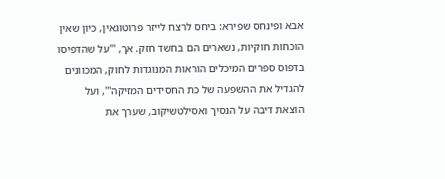אבא ופינחס שפירא: ביחס לרצח לייזר פרוטוגאין, כיון שאין הוכחות חוקיות, נשארים הם בחשד חזק. אך, '''על שהדפיסו בדפוס ספרים המיכלים הוראות המנוגדות לחוק, המכוונים להגדיל את ההשפעה של כת החסידים המזיקה''', ועל הוצאת דיבה על הנסיך ואסילטשיקוב, שערך את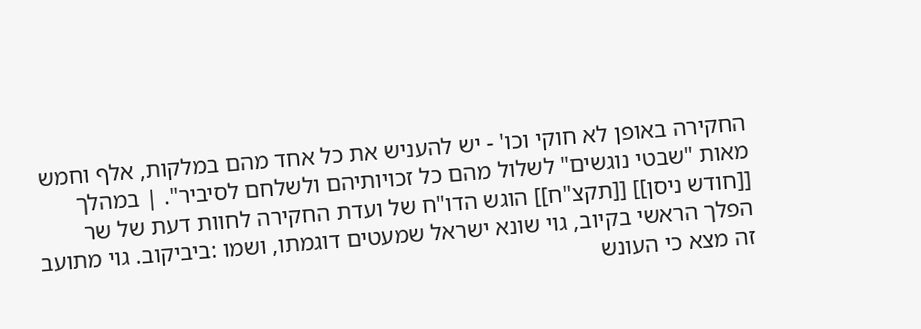החקירה באופן לא חוקי וכו' - יש להעניש את כל אחד מהם במלקות, אלף וחמש מאות "שבטי נוגשים" לשלול מהם כל זכויותיהם ולשלחם לסיביר". | במהלך [[חודש ניסן]] [[תקצ"ח]] הוגש הדו"ח של ועדת החקירה לחוות דעת של שר הפלך הראשי בקיוב, גוי שונא ישראל שמעטים דוגמתו, ושמו :ביביקוב. גוי מתועב זה מצא כי העונש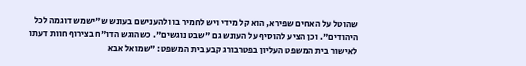שהוטל על האחים שפירא, הוא קל מידי ויש לחמיר בו ולהענישם בעונש ש"ישמש דוגמה לכל היהודים". וכן הציע להוסיף על העונש גם "שבט נוגשים". כשהוגש הדו"ח בצירוף חוות דעתו לאישור בית המשפט העליון בפטרבורג קבע בית המשפט: "שמואל אבא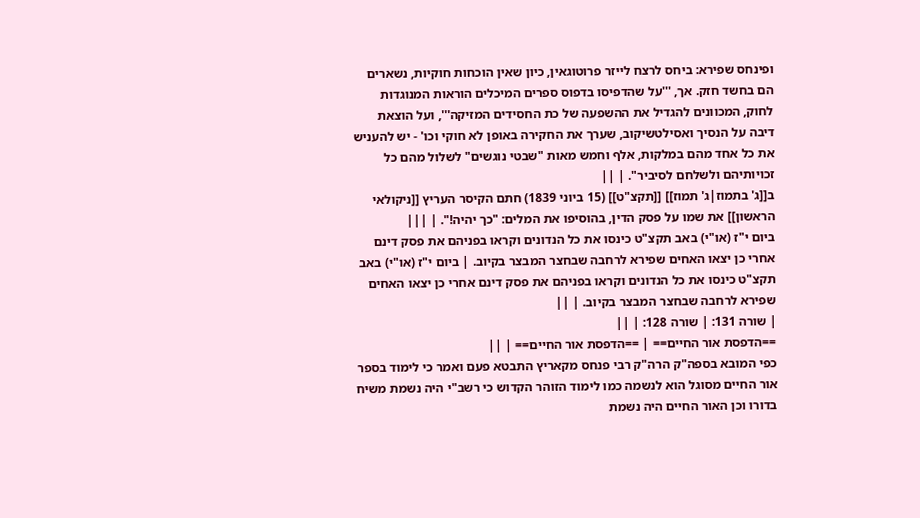ופינחס שפירא: ביחס לרצח לייזר פרוטוגאין, כיון שאין הוכחות חוקיות, נשארים הם בחשד חזק. אך, '''על שהדפיסו בדפוס ספרים המיכלים הוראות המנוגדות לחוק, המכוונים להגדיל את ההשפעה של כת החסידים המזיקה''', ועל הוצאת דיבה על הנסיך ואסילטשיקוב, שערך את החקירה באופן לא חוקי וכו' - יש להעניש את כל אחד מהם במלקות, אלף וחמש מאות "שבטי נוגשים" לשלול מהם כל זכויותיהם ולשלחם לסיביר". | ||
ב[[ג' בתמוז|ג' תמוז]] [[תקצ"ט]] (15 ביוני 1839) חתם הקיסר העריץ [[ניקולאי הראשון]] את שמו על פסק הדין, בהוסיפו את המלים: "כך יהיה!". | |||
ביום י"ז (או"י) באב תקצ"ט כינסו את כל הנדונים וקראו בפניהם את פסק דינם אחרי כן יצאו האחים שפירא לרחבה שבחצר המבצר בקיוב. | ביום י"ז (או"י) באב תקצ"ט כינסו את כל הנדונים וקראו בפניהם את פסק דינם אחרי כן יצאו האחים שפירא לרחבה שבחצר המבצר בקיוב. | ||
| שורה 131: | שורה 128: | ||
==הדפסת אור החיים== | ==הדפסת אור החיים== | ||
כפי המובא בספה"ק הרה"ק רבי פנחס מקאריץ התבטא פעם ואמר כי לימוד בספר אור החיים מסוגל הוא לנשמה כמו לימוד הזוהר הקדוש כי רשב"י היה נשמת משיח בדורו וכן האור החיים היה נשמת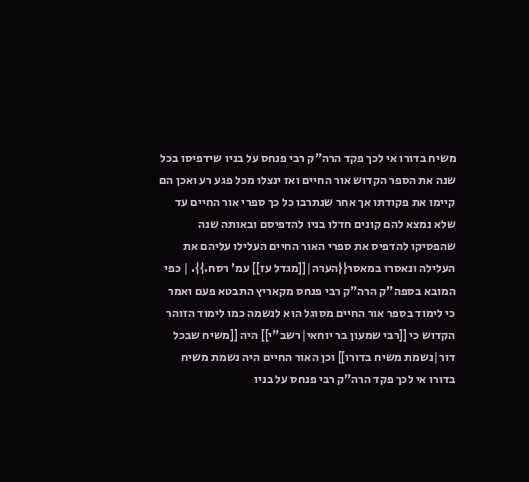משיח בדורו אי לכך פקד הרה"ק רבי פנחס על בניו שידפיסו בכל שנה את הספר הקדוש אור החיים ואז ינצלו מכל פגע רע ואכן הם קיימו את פקודתו אך אחר שנתרבו כל כך ספרי אור החיים עד שלא נמצא להם קונים חדלו בניו להדפיסם ובאותה שנה שהפסיקו להדפיס את ספרי האור החיים העלילו עליהם את העלילה ונאסרו במאסר{{הערה|[[מגדל עז]] עמ' רסח.}}. | כפי המובא בספה"ק הרה"ק רבי פנחס מקאריץ התבטא פעם ואמר כי לימוד בספר אור החיים מסוגל הוא לנשמה כמו לימוד הזוהר הקדוש כי [[רבי שמעון בר יוחאי|רשב"י]] היה [[משיח שבכל דור|נשמת משיח בדורו]] וכן האור החיים היה נשמת משיח בדורו אי לכך פקד הרה"ק רבי פנחס על בניו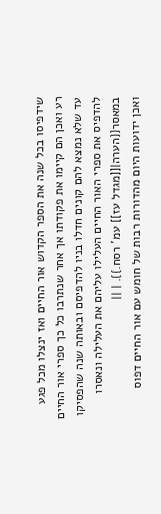שידפיסו בכל שנה את הספר הקדוש אור החיים ואז ינצלו מכל פגע רע ואכן הם קיימו את פקודתו אך אחר שנתרבו כל כך ספרי אור החיים עד שלא נמצא להם קונים חדלו בניו להדפיסם ובאותה שנה שהפסיקו להדפיס את ספרי האור החיים העלילו עליהם את העלילה ונאסרו במאסר{{הערה|[[מגדל עז]] עמ' רסח.}}. | ||
ואכן ידועות היום מהדורות רבות של חומש עם אור החיים דפוס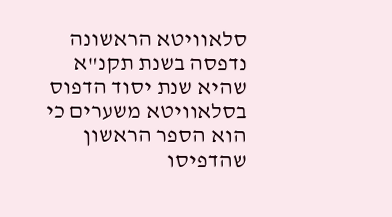סלאוויטא הראשונה נדפסה בשנת תקנ"א שהיא שנת יסוד הדפוס בסלאוויטא משערים כי הוא הספר הראשון שהדפיסו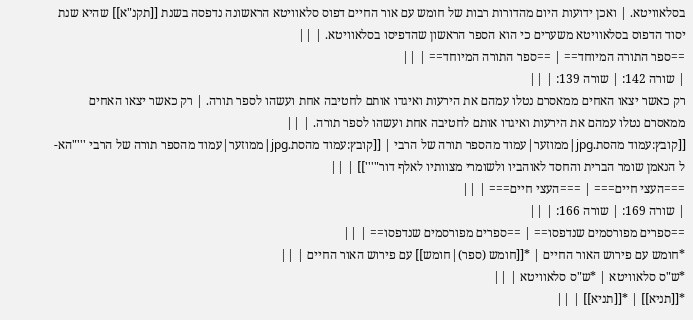בסלאוויטא. | ואכן ידועות היום מהדורות רבות של חומש עם אור החיים דפוס סלאוויטא הראשונה נדפסה בשנת [[תקנ"א]] שהיא שנת יסוד הדפוס בסלאוויטא משערים כי הוא הספר הראשון שהדפיסו בסלאוויטא. | ||
==ספר התורה המיוחד== | ==ספר התורה המיוחד== | ||
| שורה 142: | שורה 139: | ||
רק כאשר יצאו האחים ממאסרם נטלו עמהם את הירעות ואיגדו אותם לחטיבה אחת ועשהו לספר תורה. | רק כאשר יצאו האחים ממאסרם נטלו עמהם את הירעות ואיגדו אותם לחטיבה אחת ועשהו לספר תורה. | ||
[[קובץ:עמוד מהסת.jpg|ממוזער|עמוד מהספר תורה של הרבי | [[קובץ:עמוד מהסת.jpg|ממוזער|עמוד מהספר תורה של הרבי '''"הא-ל הנאמן שומר הברית והחסד לאוהביו ולשומרי מצוותיו לאלף דור"''']] | ||
===העצי חיים=== | ===העצי חיים=== | ||
| שורה 169: | שורה 166: | ||
==ספרים מפורסמים שנדפסו== | ==ספרים מפורסמים שנדפסו== | ||
*חומש עם פירוש האור החיים | *[[חומש (ספר)|חומש]] עם פירוש האור החיים | ||
*ש"ס סלאוויטא | *ש"ס סלאוויטא | ||
*[[תניא]] | *[[תניא]] | ||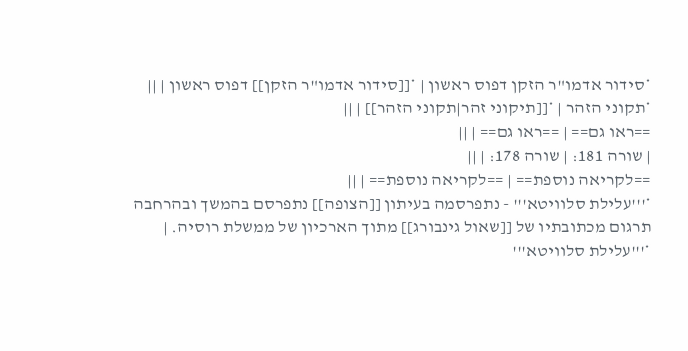*סידור אדמו"ר הזקן דפוס ראשון | *[[סידור אדמו"ר הזקן]] דפוס ראשון | ||
*תקוני הזהר | *[[תיקוני זהר|תקוני הזהר]] | ||
==ראו גם== | ==ראו גם== | ||
| שורה 181: | שורה 178: | ||
==לקריאה נוספת== | ==לקריאה נוספת== | ||
*'''עלילת סלוויטא''' - נתפרסמה בעיתון [[הצופה]] נתפרסם בהמשך ובהרחבה תרגום מכתובתיו של [[שאול גינבורג]] מתוך הארכיון של ממשלת רוסיה. | *'''עלילת סלוויטא'''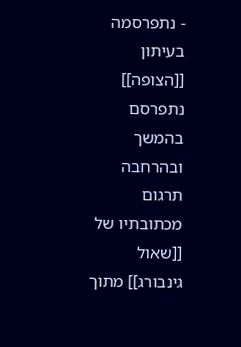- נתפרסמה בעיתון [[הצופה]] נתפרסם בהמשך ובהרחבה תרגום מכתובתיו של [[שאול גינבורג]] מתוך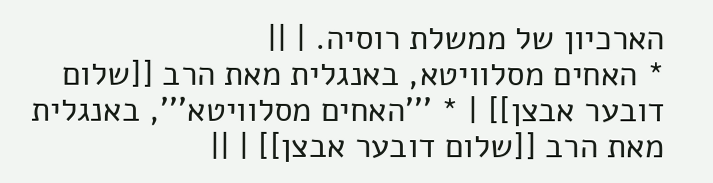הארכיון של ממשלת רוסיה. | ||
* האחים מסלוויטא, באנגלית מאת הרב [[שלום דובער אבצן]] | * '''האחים מסלוויטא''', באנגלית מאת הרב [[שלום דובער אבצן]] | ||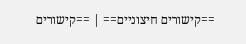==קישורים חיצוניים== | ==קישורים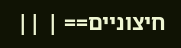חיצוניים== | ||